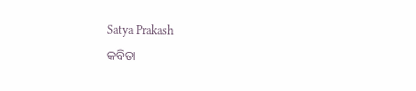Satya Prakash
କବିତା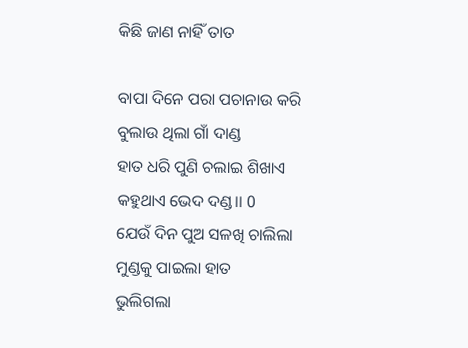କିଛି ଜାଣ ନାହିଁ ତାତ

ବାପା ଦିନେ ପରା ପଚାନାଉ କରି
ବୁଲାଉ ଥିଲା ଗାଁ ଦାଣ୍ଡ
ହାତ ଧରି ପୁଣି ଚଲାଇ ଶିଖାଏ
କହୁଥାଏ ଭେଦ ଦଣ୍ଡ।। 0
ଯେଉଁ ଦିନ ପୁଅ ସଳଖି ଚାଲିଲା
ମୁଣ୍ଡକୁ ପାଇଲା ହାତ
ଭୁଲିଗଲା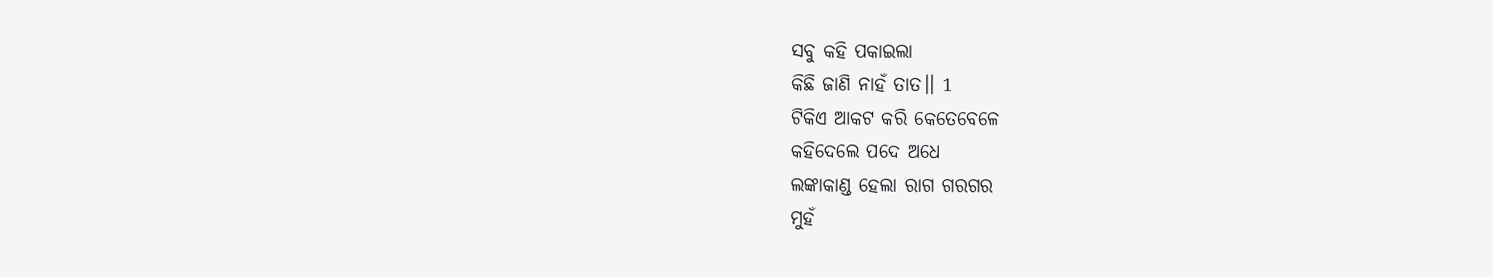ସବୁ କହି ପକାଇଲା
କିଛି ଜାଣି ନାହଁ ତାତ।। 1
ଟିକିଏ ଆକଟ କରି କେତେବେଳେ
କହିଦେଲେ ପଦେ ଅଧେ
ଲଙ୍କାକାଣ୍ଡ ହେଲା ରାଗ ଗରଗର
ମୁହଁ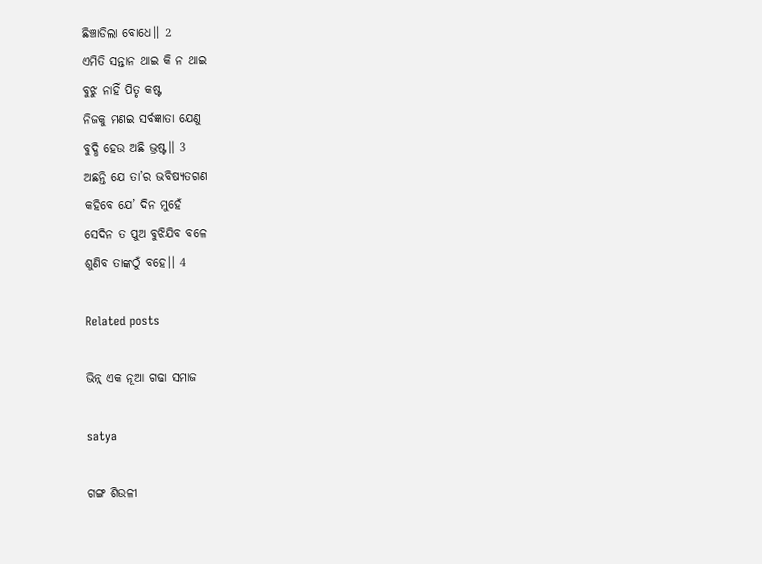ଛିଞ୍ଚାଡିଲା ବୋଧେ।। 2
ଏମିତି ସନ୍ତାନ ଥାଇ କି ନ ଥାଇ
ବୁଝୁ ନାହିଁ ପିତୃ କଷ୍ଟ
ନିଜକୁ ମଣଇ ସର୍ବଜ୍ଞାତା ଯେଣୁ
ବୁଦ୍ଧି ହେଉ ଅଛି ଭ୍ରଷ୍ଟ।। 3
ଅଛନ୍ତି ଯେ ତା’ର ଭବିଷ୍ୟତଗଣ
କହିବେ ଯେ’ ଦିନ ମୁହେଁ
ସେଦିନ ତ ପୁଅ ବୁଝିଯିବ ବଳେ
ଶୁଣିବ ତାଙ୍କଠୁଁ ବହେ।। 4

Related posts

ଭିନ୍ନ୍ ଏକ ନୂଆ ଗଢା ସମାଜ

satya

ଗଙ୍ଗ ଶିଉଳୀ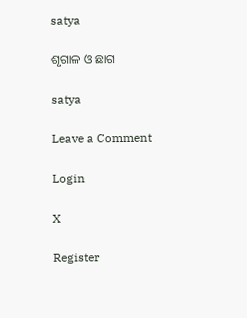satya

ଶୃଗାଳ ଓ ଛାଗ

satya

Leave a Comment

Login

X

Register